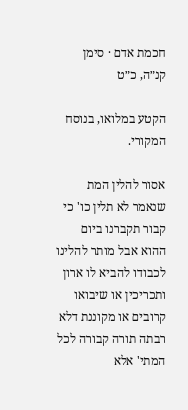חכמת אדם · סימן קנ״ה, כ״ט

הקטע במלואו, בנוסח המקורי.

אסור להלין המת שנאמר לא תלין כו' כי קבור תקברנו ביום ההוא אבל מותר להלינו לכבודו להביא לו ארון ותכריכין או שיבואו קרובים או מקוננת דלא רבתה תורה קבורה לכל המתי' אלא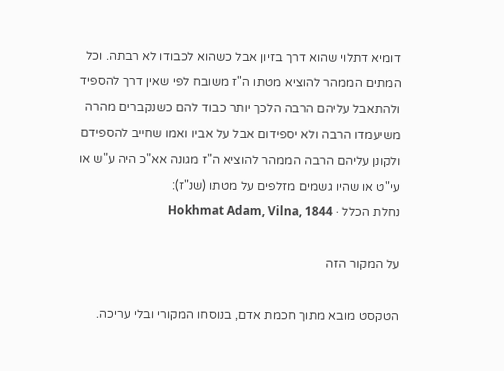דומיא דתלוי שהוא דרך בזיון אבל כשהוא לכבודו לא רבתה. וכל המתים הממהר להוציא מטתו ה"ז משובח לפי שאין דרך להספיד ולהתאבל עליהם הרבה הלכך יותר כבוד להם כשנקברים מהרה משיעמדו הרבה ולא יספידום אבל על אביו ואמו שחייב להספידם ולקונן עליהם הרבה הממהר להוציא ה"ז מגונה אא"כ היה ע"ש או עי"ט או שהיו גשמים מזלפים על מטתו (שנ"ז):
נחלת הכלל · Hokhmat Adam, Vilna, 1844

על המקור הזה

הטקסט מובא מתוך חכמת אדם, בנוסחו המקורי ובלי עריכה.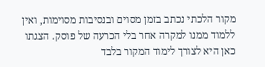מקור הלכתי נכתב בזמן מסוים ובנסיבות מסוימות, ואין ללמוד ממנו למקרה אחר בלי הכרעה של פוסק. הצגתו כאן היא לצורך לימוד המקור בלבד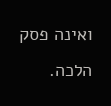ואינה פסק הלכה.